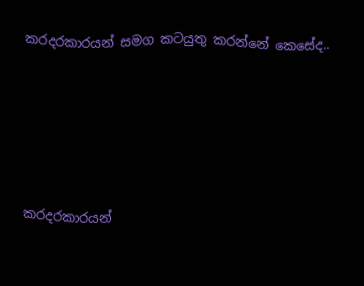කරදරකාරයන් සමග කටයුතු කරන්නේ කෙසේද..







කරදරකාරයන්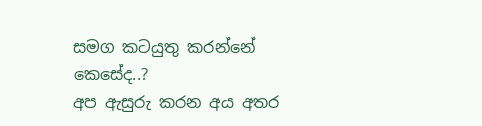සමග කටයුතු කරන්නේ කෙසේද..?
අප ඇසුරු කරන අය අතර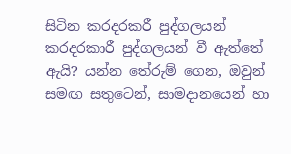සිටින කරදරකරී පුද්ගලයන් කරදරකාරී පුද්ගලයන් වී ඇත්තේ ඇයි? යන්න තේරුම් ගෙන, ඔවුන් සමඟ සතුටෙන්, සාමදානයෙන් හා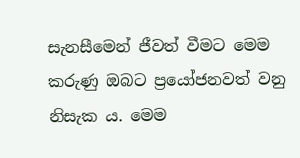සැනසීමෙන් ජීවත් වීමට මෙම කරුණු ඔබට ප්‍රයෝජනවත් වනු නිසැක ය. මෙම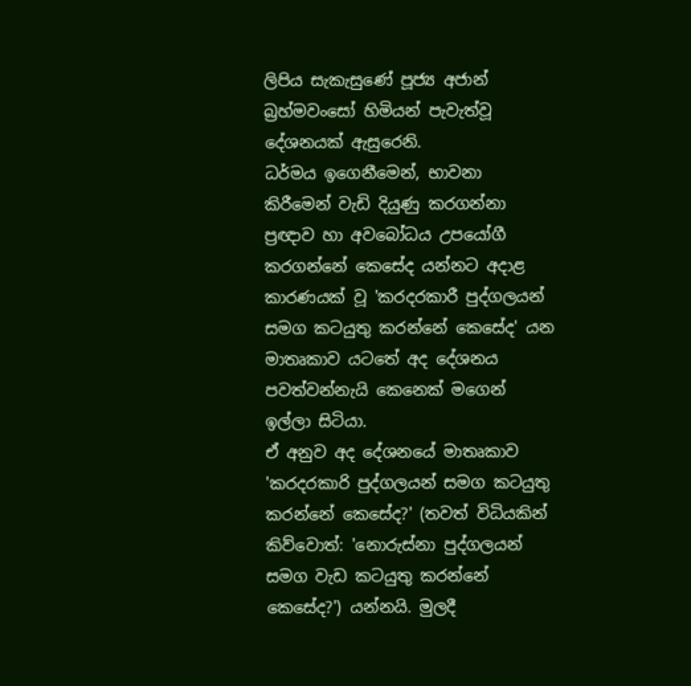ලිපිය සැකැසුණේ පූජ්‍ය අජාන් බ්‍රහ්මවංසෝ හිමියන් පැවැත්වූ දේශනයක් ඇසුරෙනි.
ධර්මය ඉගෙනීමෙන්, භාවනා කිරීමෙන් වැඩි දියුණු කරගන්නා ප්‍රඥාව හා අවබෝධය උපයෝගී කරගන්නේ කෙසේද යන්නට අදාළ කාරණයක් වූ 'කරදරකාරී පුද්ගලයන් සමග කටයුතු කරන්නේ කෙසේද' යන මාතෘකාව යටතේ අද දේශනය පවත්වන්නැයි කෙනෙක් මගෙන් ඉල්ලා සිටියා.
ඒ අනුව අද දේශනයේ මාතෘකාව 'කරදරකාරි පුද්ගලයන් සමග කටයුතු කරන්නේ කෙසේද?' (තවත් විධියකින් කිව්වොත්: 'නොරුස්නා පුද්ගලයන් සමග වැඩ කටයුතු කරන්නේ කෙසේද?') යන්නයි. මුලදී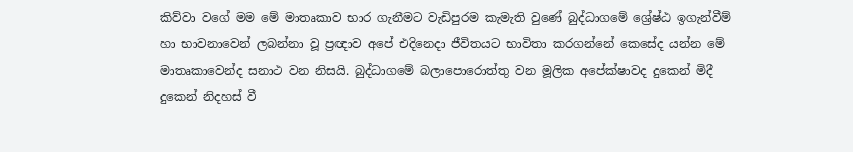කිව්වා වගේ මම මේ මාතෘකාව භාර ගැනීමට වැඩිපුරම කැමැති වුණේ බුද්ධාගමේ ශ්‍රේෂ්ඨ ඉගැන්වීම් හා භාවනාවෙන් ලබන්නා වූ ප්‍රඥාව අපේ එදිනෙදා ජීවිතයට භාවිතා කරගන්නේ කෙසේද යන්න මේ මාතෘකාවෙන්ද සනාථ වන නිසයි. බුද්ධාගමේ බලාපොරොත්තු වන මූලික අපේක්ෂාවද දුකෙන් මිදී දුකෙන් නිදහස් වී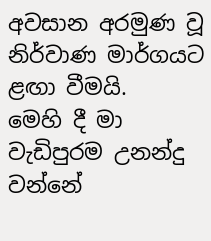අවසාන අරමුණ වූ නිර්වාණ මාර්ගයට ළඟා වීමයි.
මෙහි දී මා වැඩිපුරම උනන්දු වන්නේ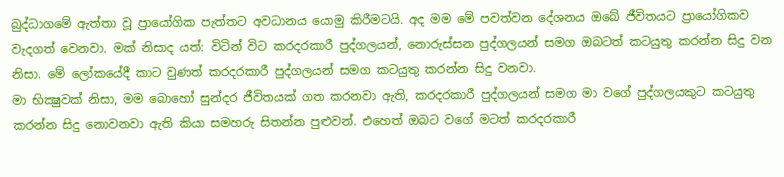බුද්ධාගමේ ඇත්තා වූ ප්‍රායෝගික පැත්තට අවධානය යොමු කිරීමටයි. අද මම මේ පවත්වන දේශනය ඔබේ ජීවිතයට ප්‍රායෝගිකව වැදගත් වෙනවා. මක් නිසාද යත්: විටින් විට කරදරකාරී පුද්ගලයන්, නොරුස්සන පුද්ගලයන් සමග ඔබටත් කටයුතු කරන්න සිදු වන නිසා. මේ ලෝකයේදී කාට වුණත් කරදරකාරී පුද්ගලයන් සමග කටයුතු කරන්න සිදු වනවා.
මා භික්‍ෂුවක් නිසා, මම බොහෝ සුන්දර ජීවිතයක් ගත කරනවා ඇති, කරදරකාරී පුද්ගලයන් සමග මා වගේ පුද්ගලයකුට කටයුතු කරන්න සිදු නොවනවා ඇති කියා සමහරු සිතන්න පුළුවන්. එහෙත් ඔබට වගේ මටත් කරදරකාරී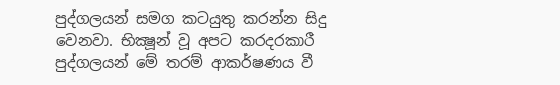පුද්ගලයන් සමග කටයුතු කරන්න සිදු වෙනවා. භික්‍ෂූන් වූ අපට කරදරකාරී පුද්ගලයන් මේ තරම් ආකර්ෂණය වී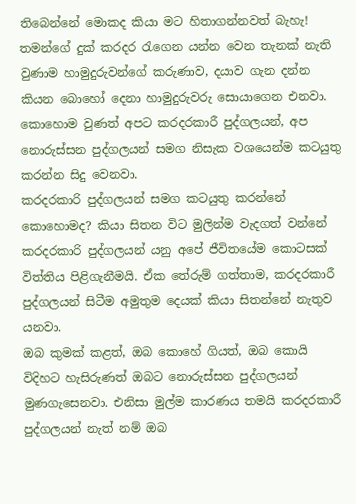තිබෙන්නේ මොකද කියා මට හිතාගන්නවත් බැහැ! තමන්ගේ දුක් කරදර රැගෙන යන්න වෙන තැනක් නැති වුණාම හාමුදුරුවන්ගේ කරුණාව, දයාව ගැන දන්න කියන බොහෝ දෙනා හාමුදුරුවරු සොයාගෙන එනවා.
කොහොම වුණත් අපට කරදරකාරී පුද්ගලයන්, අප නොරුස්සන පුද්ගලයන් සමග නිසැක වශයෙන්ම කටයුතු කරන්න සිදු වෙනවා.
කරදරකාරි පුද්ගලයන් සමග කටයුතු කරන්නේ කොහොමද? කියා සිතන විට මුලින්ම වැදගත් වන්නේ කරදරකාරි පුද්ගලයන් යනු අපේ ජීවිතයේම කොටසක් විත්තිය පිළිගැනීමයි. ඒක තේරුම් ගත්තාම, කරදරකාරී පුද්ගලයන් සිටීම අමුතුම දෙයක් කියා සිතන්නේ නැතුව යනවා.
ඔබ කුමක් කළත්, ඔබ කොහේ ගියත්, ඔබ කොයි විදිහට හැසිරුණත් ඔබට නොරුස්සන පුද්ගලයන් මුණගැසෙනවා. එනිසා මුල්ම කාරණය තමයි කරදරකාරී පුද්ගලයන් නැත් නම් ඔබ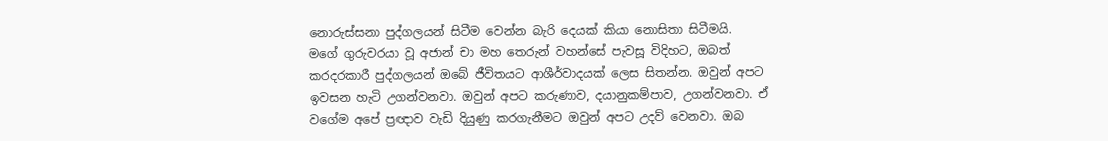නොරුස්සනා පුද්ගලයන් සිටීම වෙන්න බැරි දෙයක් කියා නොසිතා සිටීමයි.
මගේ ගුරුවරයා වූ අජාන් චා මහ තෙරුන් වහන්සේ පැවසූ විදිහට, ඔබත් කරදරකාරී පුද්ගලයන් ඔබේ ජීවිතයට ආශීර්වාදයක් ලෙස සිතන්න. ඔවුන් අපට ඉවසන හැටි උගන්වනවා. ඔවුන් අපට කරුණාව, දයානුකම්පාව, උගන්වනවා. ඒ වගේම අපේ ප්‍රඥාව වැඩි දියුණු කරගැනීමට ඔවුන් අපට උදව් වෙනවා. ඔබ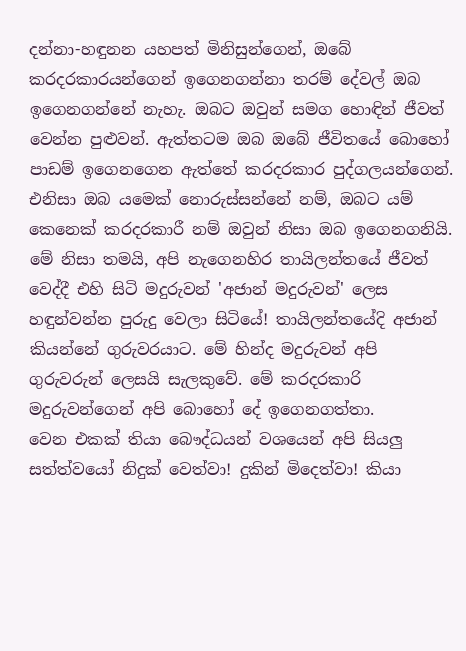දන්නා-හඳුනන යහපත් මිනිසුන්ගෙන්, ඔබේ කරදරකාරයන්ගෙන් ඉගෙනගන්නා තරම් දේවල් ඔබ ඉගෙනගන්නේ නැහැ. ඔබට ඔවුන් සමග හොඳින් ජීවත් වෙන්න පුළුවන්. ඇත්තටම ඔබ ඔබේ ජීවිතයේ බොහෝ පාඩම් ඉගෙනගෙන ඇත්තේ කරදරකාර පුද්ගලයන්ගෙන්.
එනිසා ඔබ යමෙක් නොරුස්සන්නේ නම්, ඔබට යම් කෙනෙක් කරදරකාරී නම් ඔවුන් නිසා ඔබ ඉගෙනගනියි. මේ නිසා තමයි, අපි නැගෙනහිර තායිලන්තයේ ජීවත් වෙද්දී එහි සිටි මදුරුවන් 'අජාන් මදුරුවන්' ලෙස හඳුන්වන්න පුරුදු වෙලා සිටියේ! තායිලන්තයේදි අජාන් කියන්නේ ගුරුවරයාට. මේ හින්ද මදුරුවන් අපි ගුරුවරුන් ලෙසයි සැලකුවේ. මේ කරදරකාරි මදුරුවන්ගෙන් අපි බොහෝ දේ ඉගෙනගත්තා.
වෙන එකක් තියා බෞද්ධයන් වශයෙන් අපි සියලු සත්ත්වයෝ නිදුක් වෙත්වා! දුකින් මිදෙත්වා! කියා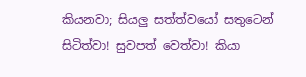කියනවා; සියලු සත්ත්වයෝ සතුටෙන් සිටිත්වා! සුවපත් වෙත්වා! කියා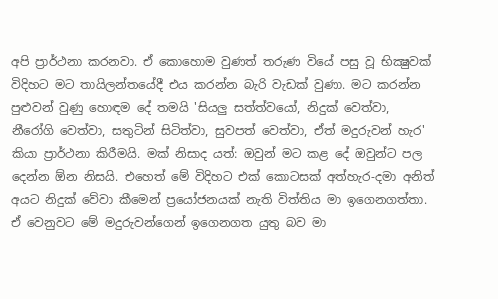අපි ප්‍රාර්ථනා කරනවා. ඒ කොහොම වුණත් තරුණ වියේ පසු වූ භික්‍ෂුවක් විදිහට මට තායිලන්තයේදී එය කරන්න බැරි වැඩක් වුණා. මට කරන්න පුළුවන් වුණු හොඳම දේ තමයි 'සියලු සත්ත්වයෝ, නිදුක් වෙත්වා, නීරෝගි වෙත්වා, සතුටින් සිටිත්වා, සුවපත් වෙත්වා, ඒත් මදුරුවන් හැර' කියා ප්‍රාර්ථනා කිරීමයි. මක් නිසාද යත්: ඔවුන් මට කළ දේ ඔවුන්ට පල දෙන්න ඕන නිසයි. එහෙත් මේ විදිහට එක් කොටසක් අත්හැර-දමා අනිත් අයට නිදුක් වේවා කීමෙන් ප්‍රයෝජනයක් නැති විත්තිය මා ඉගෙනගත්තා.
ඒ වෙනුවට මේ මදුරුවන්ගෙන් ඉගෙනගත යුතු බව මා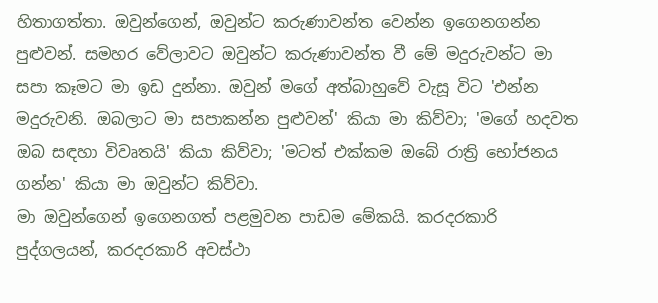හිතාගත්තා. ඔවුන්ගෙන්, ඔවුන්ට කරුණාවන්ත වෙන්න ඉගෙනගන්න පුළුවන්. සමහර වේලාවට ඔවුන්ට කරුණාවන්ත වී මේ මදුරුවන්ට මා සපා කෑමට මා ඉඩ දුන්නා. ඔවුන් මගේ අත්බාහුවේ වැසූ විට 'එන්න මදුරුවනි. ඔබලාට මා සපාකන්න පුළුවන්' කියා මා කිව්වා; 'මගේ හදවත ඔබ සඳහා විවෘතයි' කියා කිව්වා; 'මටත් එක්කම ඔබේ රාත්‍රි භෝජනය ගන්න' කියා මා ඔවුන්ට කිව්වා.
මා ඔවුන්ගෙන් ඉගෙනගත් පළමුවන පාඩම මේකයි. කරදරකාරි පුද්ගලයන්, කරදරකාරි අවස්ථා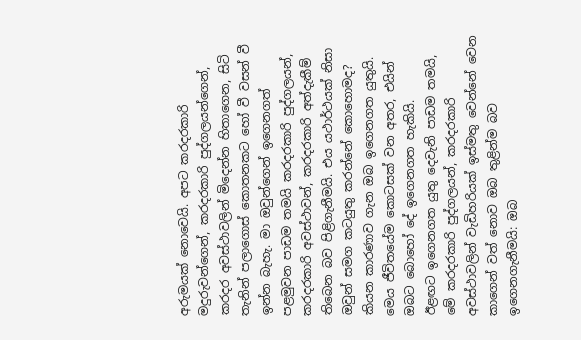අරුමයක් නොවෙයි. අපට කරදරකාරි මදුරුවන්ගෙන්, කරදරකාරි පුද්ගලයන්ගෙන්, කරදර අවස්ථාවලින් මිදෙන්න හිතාගෙන, සිටි තැනින් පලාගොස් කොතනකට හෝ වී වසන් වී ඉන්න බැහැ. මා ඔවුන්ගෙන් ඉගෙනගත් පළමුවන පාඩම තමයි කරදරකාරි පුද්ගලයන්, කරදරකාරි අවස්ථාවන්, කරදරකාරි අත්දැකීම් තිබෙන බව පිළිගැනීමයි. එය යථාර්ථයක් නිසා ඔවුන් සමග කටයුතු කරන්නේ කොහොමද? කියන කාරණාව ගැන ඔබ ඉගෙනගත යුතුයි. මෙය ජීවිතයේම කොටසක් වන අතර, එයින් ඔබට බොහෝ දේ ඉගෙනගත හැකියි.
ඊළඟට ඉගෙනගත යුතු දෙවැනි පාඩම තමයි, මේ කරදරකාරි පුද්ගලයන්, කරදරකාරි අවස්ථාවලින් වැඩිහරියක් ඉස්මතු වෙන්නේ වෙන කාගෙන් වත් නොව ඔබ තුළින්ම බව ඉගෙනගැනීමයි: ඔබ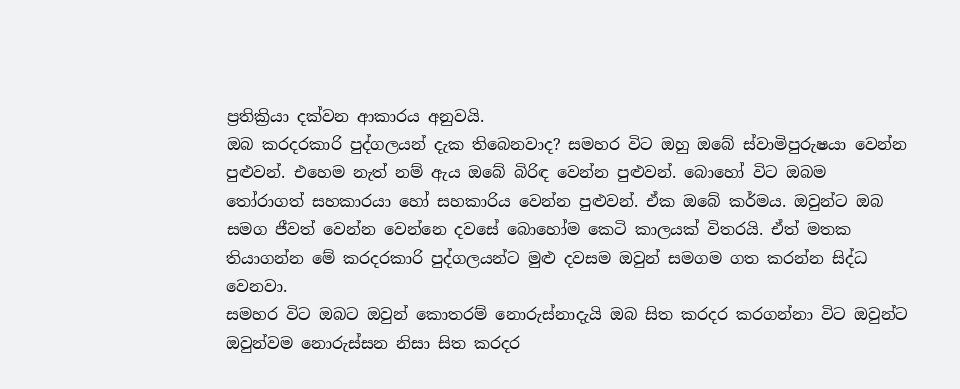ප්‍රතික්‍රියා දක්වන ආකාරය අනුවයි.
ඔබ කරදරකාරි පුද්ගලයන් දැක තිබෙනවාද? සමහර විට ඔහු ඔබේ ස්වාමිපුරුෂයා වෙන්න පුළුවන්. එහෙම නැත් නම් ඇය ඔබේ බිරිඳ වෙන්න පුළුවන්. බොහෝ විට ඔබම තෝරාගත් සහකාරයා හෝ සහකාරිය වෙන්න පුළුවන්. ඒක ඔබේ කර්මය. ඔවුන්ට ඔබ සමග ජීවත් වෙන්න වෙන්නෙ දවසේ බොහෝම කෙටි කාලයක් විතරයි. ඒත් මතක තියාගන්න මේ කරදරකාරි පුද්ගලයන්ට මුළු දවසම ඔවුන් සමගම ගත කරන්න සිද්ධ වෙනවා.
සමහර විට ඔබට ඔවුන් කොතරම් නොරුස්නාදැයි ඔබ සිත කරදර කරගන්නා විට ඔවුන්ට ඔවුන්වම නොරුස්සන නිසා සිත කරදර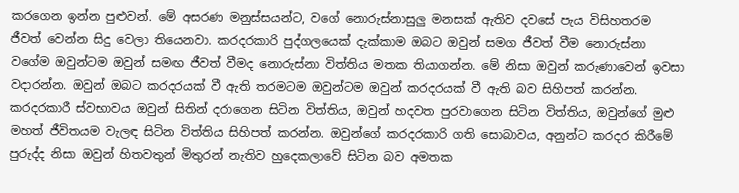කරගෙන ඉන්න පුළුවන්. මේ අසරණ මනුස්සයන්ට, වගේ නොරුස්නාසුලු මනසක් ඇතිව දවසේ පැය විසිහතරම ජීවත් වෙන්න සිදු වෙලා තියෙනවා. කරදරකාරි පුද්ගලයෙක් දැක්කාම ඔබට ඔවුන් සමග ජීවත් වීම නොරුස්නා වගේම ඔවුන්ටම ඔවුන් සමඟ ජීවත් වීමද නොරුස්නා විත්තිය මතක තියාගන්න. මේ නිසා ඔවුන් කරුණාවෙන් ඉවසා වදාරන්න. ඔවුන් ඔබට කරදරයක් වී ඇති තරමටම ඔවුන්ටම ඔවුන් කරදරයක් වී ඇති බව සිහිපත් කරන්න.
කරදරකාරී ස්වභාවය ඔවුන් සිතින් දරාගෙන සිටින විත්තිය, ඔවුන් හදවත පුරවාගෙන සිටින විත්තිය, ඔවුන්ගේ මුළු මහත් ජීවිතයම වැලඳ සිටින විත්තිය සිහිපත් කරන්න. ඔවුන්ගේ කරදරකාරි ගති සොබාවය, අනුන්ට කරදර කිරීමේ පුරුද්ද නිසා ඔවුන් හිතවතුන් මිතුරන් නැතිව හුදෙකලාවේ සිටින බව අමතක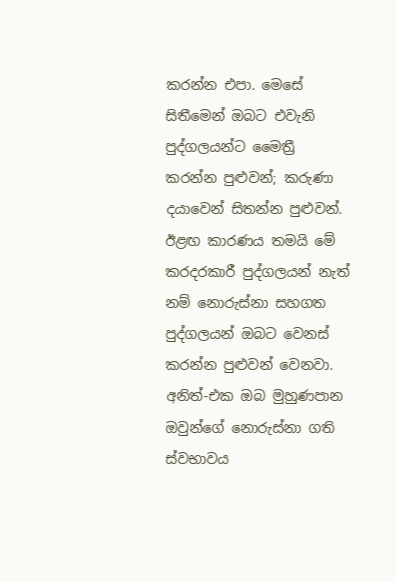කරන්න එපා. මෙසේ සිතීමෙන් ඔබට එවැනි පුද්ගලයන්ට මෛත්‍රී කරන්න පුළුවන්; කරුණා දයාවෙන් සිතන්න පුළුවන්.
ඊළඟ කාරණය තමයි මේ කරදරකාරී පුද්ගලයන් නැත් නම් නොරුස්නා සහගත පුද්ගලයන් ඔබට වෙනස් කරන්න පුළුවන් වෙනවා. අනිත්-එක ඔබ මුහුණපාන ඔවුන්ගේ නොරුස්නා ගති ස්වභාවය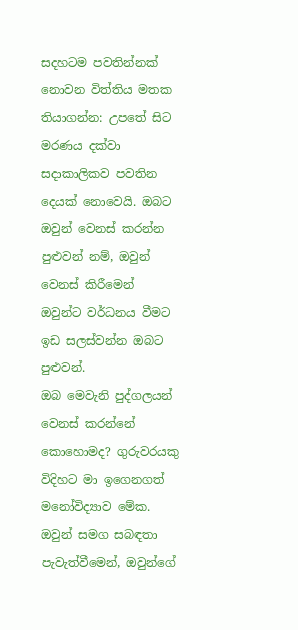සදහටම පවතින්නක් නොවන විත්තිය මතක තියාගන්න: උපතේ සිට මරණය දක්වා සදාකාලිකව පවතින දෙයක් නොවෙයි. ඔබට ඔවුන් වෙනස් කරන්න පුළුවන් නම්, ඔවුන් වෙනස් කිරීමෙන් ඔවුන්ට වර්ධනය වීමට ඉඩ සලස්වන්න ඔබට පුළුවන්.
ඔබ මෙවැනි පුද්ගලයන් වෙනස් කරන්නේ කොහොමද? ගුරුවරයකු විදිහට මා ඉගෙනගත් මනෝවිද්‍යාව මේක. ඔවුන් සමග සබඳතා පැවැත්වීමෙන්, ඔවුන්ගේ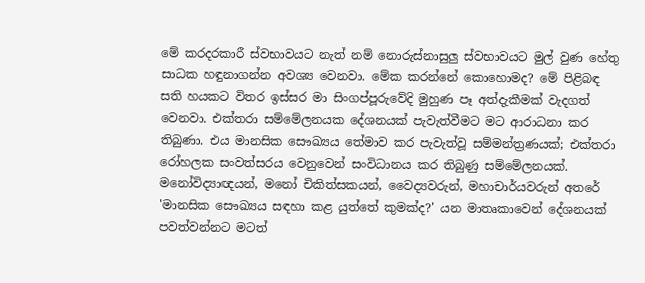මේ කරදරකාරී ස්වභාවයට නැත් නම් නොරුස්නාසුලු ස්වභාවයට මුල් වුණ හේතු සාධක හඳුනාගන්න අවශ්‍ය වෙනවා. මේක කරන්නේ කොහොමද? මේ පිළිබඳ සති හයකට විතර ඉස්සර මා සිංගප්පූරුවේදි මුහුණ පෑ අත්දැකීමක් වැදගත් වෙනවා. එක්තරා සම්මේලනයක දේශනයක් පැවැත්වීමට මට ආරාධනා කර තිබුණා. එය මානසික සෞඛ්‍යය තේමාව කර පැවැත්වූ සම්මන්ත්‍රණයක්; එක්තරා රෝහලක සංවත්සරය වෙනුවෙන් සංවිධානය කර තිබුණු සම්මේලනයක්. මනෝවිද්‍යාඥයන්, මනෝ චිකිත්සකයන්, වෛද්‍යවරුන්, මහාචාර්යවරුන් අතරේ 'මානසික සෞඛ්‍යය සඳහා කළ යුත්තේ කුමක්ද?' යන මාතෘකාවෙන් දේශනයක් පවත්වන්නට මටත්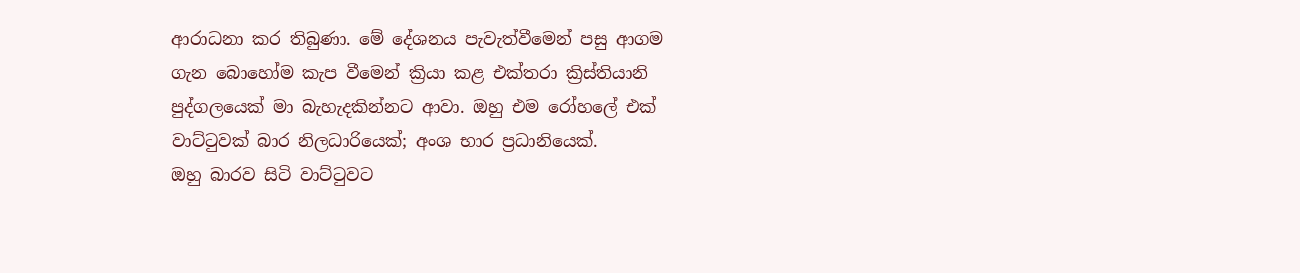ආරාධනා කර තිබුණා. මේ දේශනය පැවැත්වීමෙන් පසු ආගම ගැන බොහෝම කැප වීමෙන් ක්‍රියා කළ එක්තරා ක්‍රිස්තියානි පුද්ගලයෙක් මා බැහැදකින්නට ආවා. ඔහු එම රෝහලේ එක් වාට්ටුවක් බාර නිලධාරියෙක්; අංශ භාර ප්‍රධානියෙක්.
ඔහු බාරව සිටි වාට්ටුවට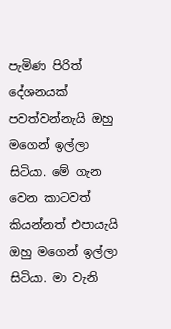පැමිණ පිරිත් දේශනයක් පවත්වන්නැයි ඔහු මගෙන් ඉල්ලා සිටියා. මේ ගැන වෙන කාටවත් කියන්නත් එපායැයි ඔහු මගෙන් ඉල්ලා සිටියා. මා වැනි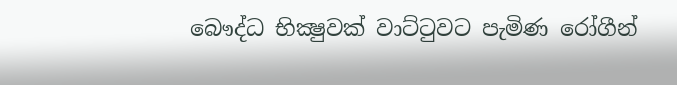බෞද්ධ භික්‍ෂුවක් වාට්ටුවට පැමිණ රෝගීන්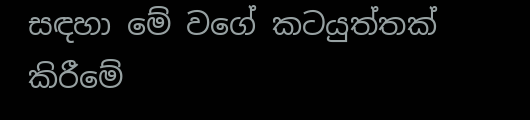සඳහා මේ වගේ කටයුත්තක් කිරීමේ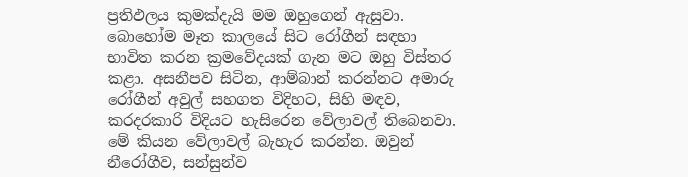ප්‍රතිඵලය කුමක්දැයි මම ඔහුගෙන් ඇසුවා.
බොහෝම මෑත කාලයේ සිට රෝගීන් සඳහා භාවිත කරන ක්‍රමවේදයක් ගැන මට ඔහු විස්තර කළා. අසනීපව සිටින, ආම්බාන් කරන්නට අමාරු රෝගීන් අවුල් සහගත විදිහට, සිහි මඳව, කරදරකාරි විදියට හැසිරෙන වේලාවල් තිබෙනවා. මේ කියන වේලාවල් බැහැර කරන්න. ඔවුන් නීරෝගීව, සන්සුන්ව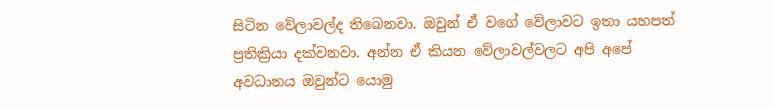සිටින වේලාවල්ද තිබෙනවා. ඔවුන් ඒ වගේ වේලාවට ඉතා යහපත් ප්‍රතික්‍රියා දක්වනවා. අන්න ඒ කියන වේලාවල්වලට අපි අපේ අවධානය ඔවුන්ට යොමු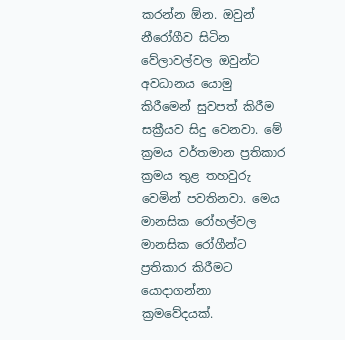කරන්න ඕන. ඔවුන් නීරෝගීව සිටින වේලාවල්වල ඔවුන්ට අවධානය යොමු කිරීමෙන් සුවපත් කිරීම සක්‍රීයව සිදු වෙනවා. මේ ක්‍රමය වර්තමාන ප්‍රතිකාර ක්‍රමය තුළ තහවුරු වෙමින් පවතිනවා. මෙය මානසික රෝහල්වල මානසික රෝගීන්ට ප්‍රතිකාර කිරීමට යොදාගන්නා ක්‍රමවේදයක්.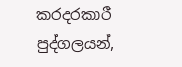කරදරකාරී පුද්ගලයන්,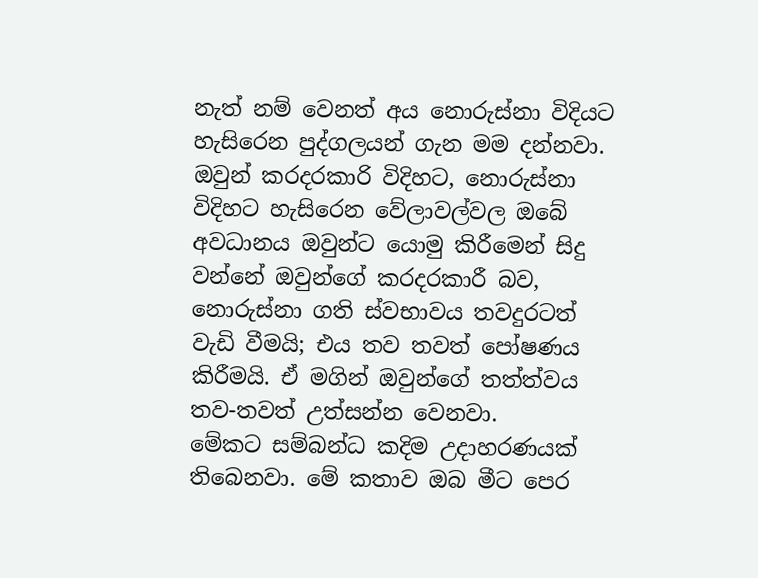නැත් නම් වෙනත් අය නොරුස්නා විදියට හැසිරෙන පුද්ගලයන් ගැන මම දන්නවා. ඔවුන් කරදරකාරි විදිහට, නොරුස්නා විදිහට හැසිරෙන වේලාවල්වල ඔබේ අවධානය ඔවුන්ට යොමු කිරීමෙන් සිදු වන්නේ ඔවුන්ගේ කරදරකාරී බව, නොරුස්නා ගති ස්වභාවය තවදුරටත් වැඩි වීමයි; එය තව තවත් පෝෂණය කිරීමයි. ඒ මගින් ඔවුන්ගේ තත්ත්වය තව-තවත් උත්සන්න වෙනවා.
මේකට සම්බන්ධ කදිම උදාහරණයක් තිබෙනවා. මේ කතාව ඔබ මීට පෙර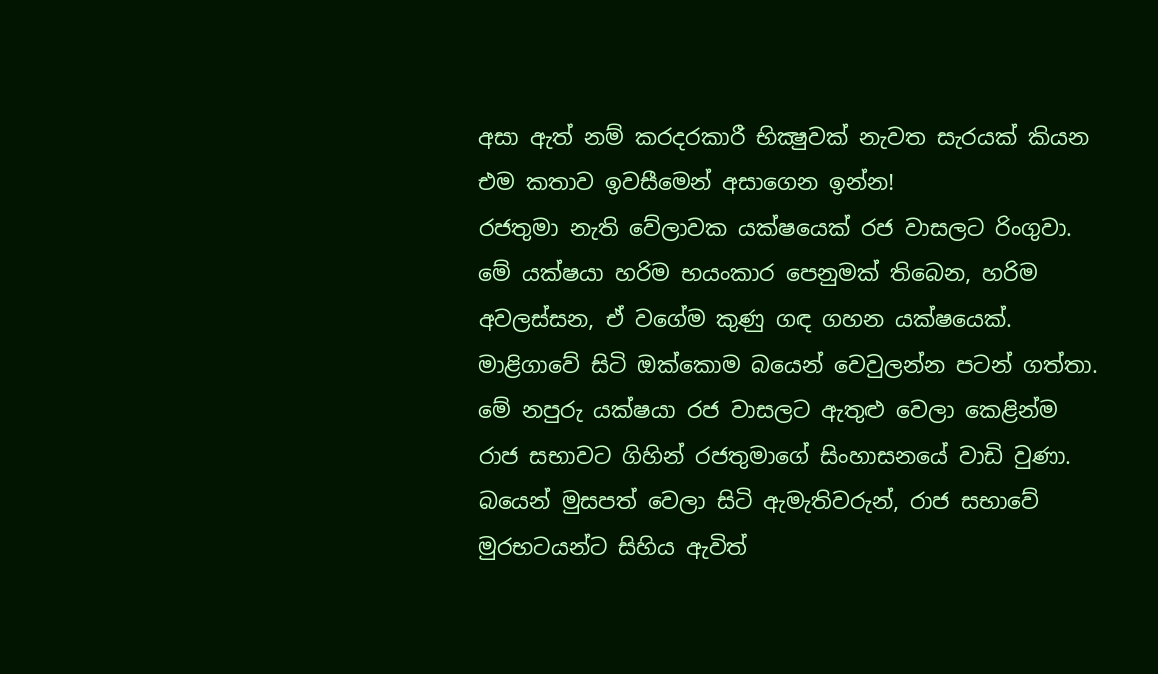අසා ඇත් නම් කරදරකාරී භික්‍ෂුවක් නැවත සැරයක් කියන එම කතාව ඉවසීමෙන් අසාගෙන ඉන්න!
රජතුමා නැති වේලාවක යක්ෂයෙක් රජ වාසලට රිංගුවා. මේ යක්ෂයා හරිම භයංකාර පෙනුමක් තිබෙන, හරිම අවලස්සන, ඒ වගේම කුණු ගඳ ගහන යක්ෂයෙක්. මාළිගාවේ සිටි ඔක්කොම බයෙන් වෙවුලන්න පටන් ගත්තා. මේ නපුරු යක්ෂයා රජ වාසලට ඇතුළු වෙලා කෙළින්ම රාජ සභාවට ගිහින් රජතුමාගේ සිංහාසනයේ වාඩි වුණා. බයෙන් මුසපත් වෙලා සිටි ඇමැතිවරුන්, රාජ සභාවේ මුරභටයන්ට සිහිය ඇවිත්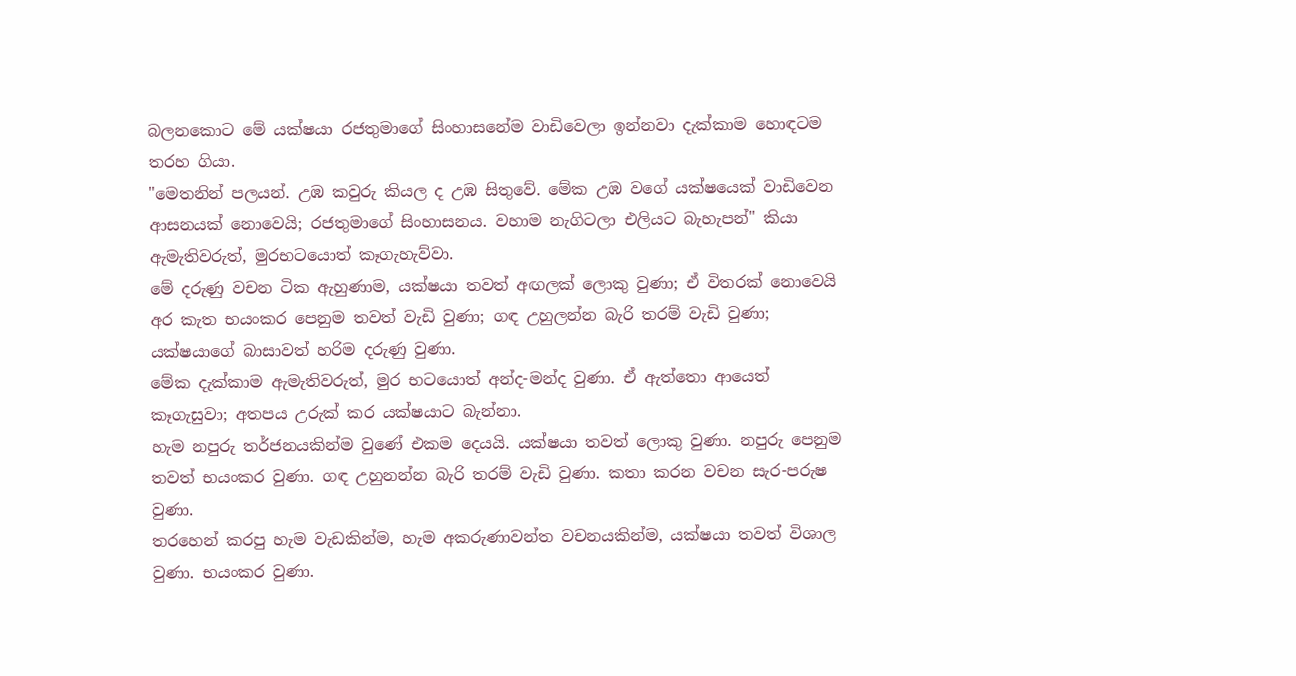බලනකොට මේ යක්ෂයා රජතුමාගේ සිංහාසනේම වාඩිවෙලා ඉන්නවා දැක්කාම හොඳටම තරහ ගියා.
"මෙතනින් පලයන්. උඹ කවුරු කියල ද උඹ සිතුවේ. මේක උඹ වගේ යක්ෂයෙක් වාඩිවෙන ආසනයක් නොවෙයි; රජතුමාගේ සිංහාසනය. වහාම නැගිටලා එලියට බැහැපන්" කියා ඇමැතිවරුත්, මුරභටයොත් කෑගැහැව්වා.
මේ දරුණු වචන ටික ඇහුණාම, යක්ෂයා තවත් අඟලක් ලොකු වුණා; ඒ විතරක් නොවෙයි අර කැත භයංකර පෙනුම තවත් වැඩි වුණා; ගඳ උහුලන්න බැරි තරම් වැඩි වුණා; යක්ෂයාගේ බාසාවත් හරිම දරුණු වුණා.
මේක දැක්කාම ඇමැතිවරුත්, මුර භටයොත් අන්ද-මන්ද වුණා. ඒ ඇත්තො ආයෙත් කෑගැසුවා; අතපය උරුක් කර යක්ෂයාට බැන්නා.
හැම නපුරු තර්ජනයකින්ම වුණේ එකම දෙයයි. යක්ෂයා තවත් ලොකු වුණා. නපුරු පෙනුම තවත් භයංකර වුණා. ගඳ උහුනන්න බැරි තරම් වැඩි වුණා. කතා කරන වචන සැර-පරුෂ වුණා.
තරහෙන් කරපු හැම වැඩකින්ම, හැම අකරුණාවන්ත වචනයකින්ම, යක්ෂයා තවත් විශාල වුණා. භයංකර වුණා.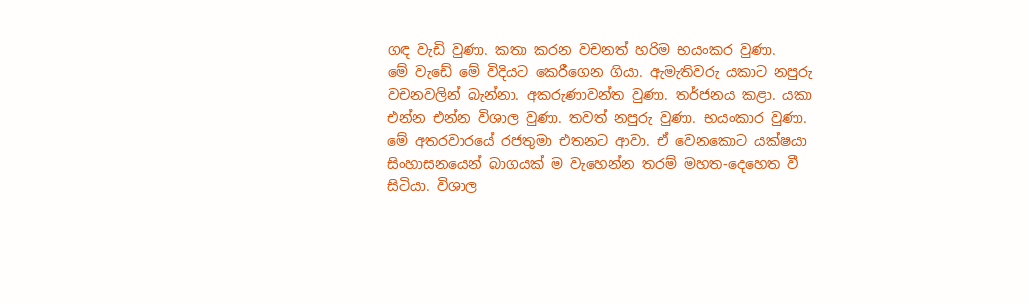ගඳ වැඩි වුණා. කතා කරන වචනත් හරිම භයංකර වුණා.
මේ වැඩේ මේ විදියට කෙරීගෙන ගියා. ඇමැතිවරු යකාට නපුරු වචනවලින් බැන්නා. අකරුණාවන්ත වුණා. තර්ජනය කළා. යකා එන්න එන්න විශාල වුණා. තවත් නපුරු වුණා. භයංකාර වුණා.
මේ අතරවාරයේ රජතුමා එතනට ආවා. ඒ වෙනකොට යක්ෂයා සිංහාසනයෙන් බාගයක් ම වැහෙන්න තරම් මහත-දෙහෙත වී සිටියා. විශාල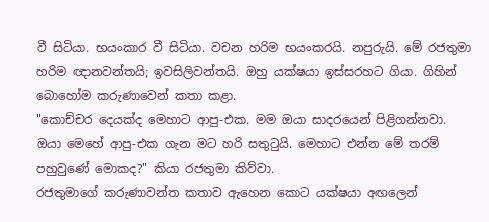වී සිටියා. භයංකාර වී සිටියා. වචන හරිම භයංකරයි. නපුරුයි. මේ රජතුමා හරිම ඥානවන්තයි; ඉවසිලිවන්තයි. ඔහු යක්ෂයා ඉස්සරහට ගියා. ගිහින් බොහෝම කරුණාවෙන් කතා කළා.
"කොච්චර දෙයක්ද මෙහාට ආපු-එක. මම ඔයා සාදරයෙන් පිළිගන්නවා. ඔයා මෙහේ ආපු-එක ගැන මට හරි සතුටුයි. මෙහාට එන්න මේ තරම් පහුවුණේ මොකද?" කියා රජතුමා කිව්වා.
රජතුමාගේ කරුණාවන්ත කතාව ඇහෙන කොට යක්ෂයා අඟලෙන්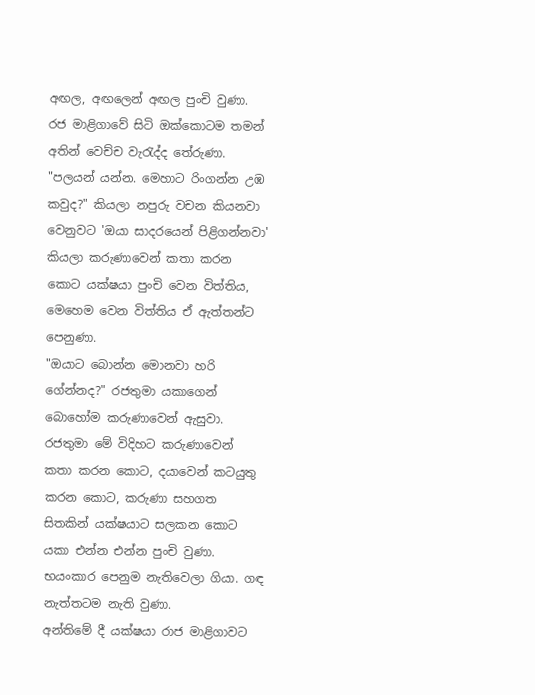අඟල, අඟලෙන් අඟල පුංචි වුණා.
රජ මාළිගාවේ සිටි ඔක්කොටම තමන් අතින් වෙච්ච වැරැද්ද තේරුණා. "පලයන් යන්න. මෙහාට රිංගන්න උඹ කවුද?" කියලා නපුරු වචන කියනවා වෙනුවට 'ඔයා සාදරයෙන් පිළිගන්නවා' කියලා කරුණාවෙන් කතා කරන කොට යක්ෂයා පුංචි වෙන විත්තිය, මෙහෙම වෙන විත්තිය ඒ ඇත්තන්ට පෙනුණා.
"ඔයාට බොන්න මොනවා හරි ගේන්නද?" රජතුමා යකාගෙන් බොහෝම කරුණාවෙන් ඇසුවා. රජතුමා මේ විදිහට කරුණාවෙන් කතා කරන කොට, දයාවෙන් කටයුතු කරන කොට, කරුණා සහගත සිතකින් යක්ෂයාට සලකන කොට යකා එන්න එන්න පුංචි වුණා. භයංකාර පෙනුම නැතිවෙලා ගියා. ගඳ නැත්තටම නැති වුණා.
අන්තිමේ දී යක්ෂයා රාජ මාළිගාවට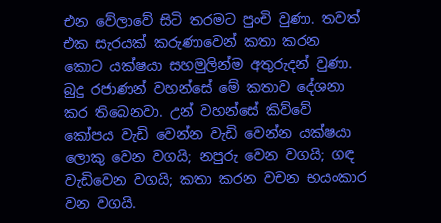එන වේලාවේ සිටි තරමට පුංචි වුණා. තවත් එක සැරයක් කරුණාවෙන් කතා කරන කොට යක්ෂයා සහමුලින්ම අතුරුදන් වුණා.
බුදු රජාණන් වහන්සේ මේ කතාව දේශනා කර තිබෙනවා. උන් වහන්සේ කිව්වේ කෝපය වැඩි වෙන්න වැඩි වෙන්න යක්ෂයා ලොකු වෙන වගයි; නපුරු වෙන වගයි; ගඳ වැඩිවෙන වගයි; කතා කරන වචන භයංකාර වන වගයි.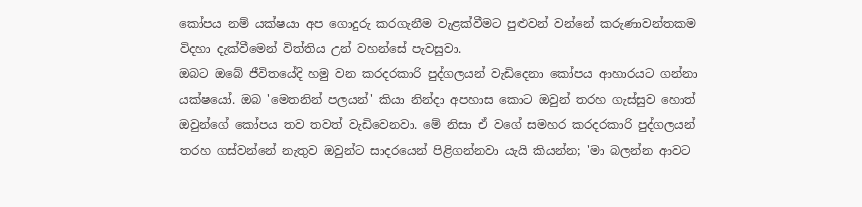කෝපය නම් යක්ෂයා අප ගොදුරු කරගැනීම වැළක්වීමට පුළුවන් වන්නේ කරුණාවන්තකම විදහා දැක්වීමෙන් විත්තිය උන් වහන්සේ පැවසුවා.
ඔබට ඔබේ ජීවිතයේදි හමු වන කරදරකාරි පුද්ගලයන් වැඩිදෙනා කෝපය ආහාරයට ගන්නා යක්ෂයෝ. ඔබ 'මෙතනින් පලයන්' කියා නින්දා අපහාස කොට ඔවුන් තරහ ගැස්සුව හොත් ඔවුන්ගේ කෝපය තව තවත් වැඩිවෙනවා. මේ නිසා ඒ වගේ සමහර කරදරකාරි පුද්ගලයන් තරහ ගස්වන්නේ නැතුව ඔවුන්ට සාදරයෙන් පිළිගන්නවා යැයි කියන්න; 'මා බලන්න ආවට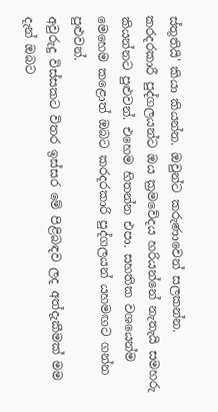ස්තුතියි' කියා කියන්න. ඔවුන්ට කරුණාවෙන් සලකන්න.
කරදරකාරී පුද්ගලයන්ට ඔය ක්‍රමවේදය හරියන්නේ නැතැයි සමහරු කියන්නට පුළුවන්. එහෙම හිතන්න එපා. සහතික වශයෙන්ම මෙහෙම කළොත් ඔබට කරදරකාරි පුද්ගලයන් යහමඟට ගන්න පුළුවන්.
අවුරුදු විස්සකට විතර ඉස්සර මේ පිළිබඳව ලද අත්දැකීමක් මම දැන් ඔබට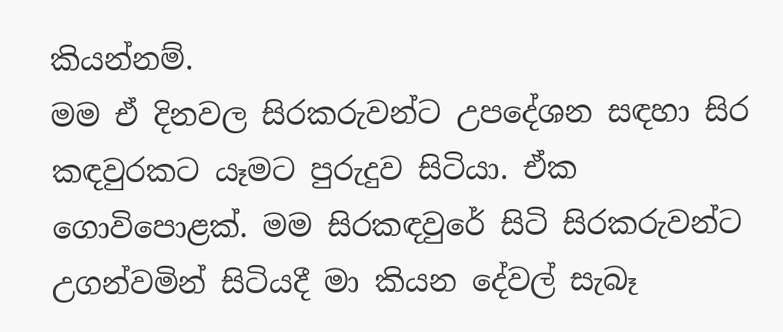කියන්නම්.
මම ඒ දිනවල සිරකරුවන්ට උපදේශන සඳහා සිර කඳවුරකට යෑමට පුරුදුව සිටියා. ඒක ගොවිපොළක්. මම සිරකඳවුරේ සිටි සිරකරුවන්ට උගන්වමින් සිටියදී මා කියන දේවල් සැබෑ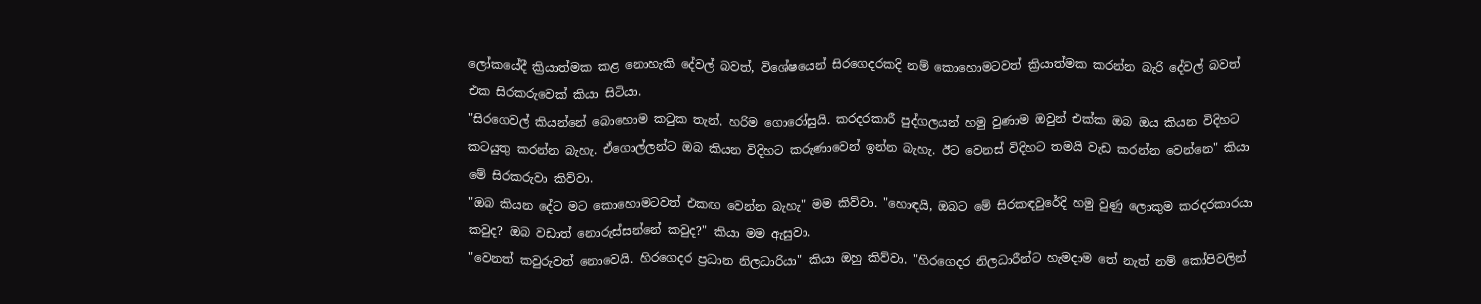ලෝකයේදී ක්‍රියාත්මක කළ නොහැකි දේවල් බවත්, විශේෂයෙන් සිරගෙදරකදි නම් කොහොමටවත් ක්‍රියාත්මක කරන්න බැරි දේවල් බවත් එක සිරකරුවෙක් කියා සිටියා.
"සිරගෙවල් කියන්නේ බොහොම කටුක තැන්. හරිම ගොරෝසුයි. කරදරකාරී පුද්ගලයන් හමු වුණාම ඔවුන් එක්ක ඔබ ඔය කියන විදිහට කටයුතු කරන්න බැහැ. ඒගොල්ලන්ට ඔබ කියන විදිහට කරුණාවෙන් ඉන්න බැහැ. ඊට වෙනස් විදිහට තමයි වැඩ කරන්න වෙන්නෙ" කියා මේ සිරකරුවා කිව්වා.
"ඔබ කියන දේට මට කොහොමටවත් එකඟ වෙන්න බැහැ" මම කිව්වා. "හොඳයි, ඔබට මේ සිරකඳවුරේදි හමු වුණු ලොකුම කරදරකාරයා කවුද? ඔබ වඩාත් නොරුස්සන්නේ කවුද?" කියා මම ඇසුවා.
"වෙනත් කවුරුවත් නොවෙයි. හිරගෙදර ප්‍රධාන නිලධාරියා" කියා ඔහු කිව්වා. "හිරගෙදර නිලධාරීන්ට හැමදාම තේ නැත් නම් කෝපිවලින්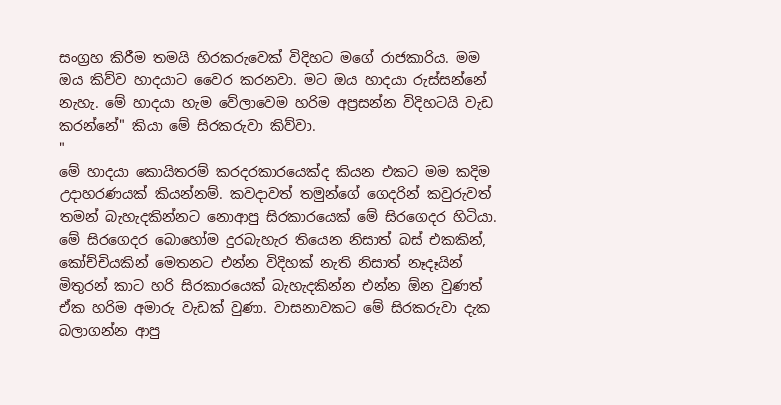සංග්‍රහ කිරීම තමයි හිරකරුවෙක් විදිහට මගේ රාජකාරිය. මම ඔය කිව්ව හාදයාට වෛර කරනවා. මට ඔය හාදයා රුස්සන්නේ නැහැ. මේ හාදයා හැම වේලාවෙම හරිම අප්‍රසන්න විදිහටයි වැඩ කරන්නේ" කියා මේ සිරකරුවා කිව්වා.
"
මේ හාදයා කොයිතරම් කරදරකාරයෙක්ද කියන එකට මම කදිම උදාහරණයක් කියන්නම්. කවදාවත් තමුන්ගේ ගෙදරින් කවුරුවත් තමන් බැහැදකින්නට නොආපු සිරකාරයෙක් මේ සිරගෙදර හිටියා. මේ සිරගෙදර බොහෝම දුරබැහැර තියෙන නිසාත් බස් එකකින්, කෝච්චියකින් මෙතනට එන්න විදිහක් නැති නිසාත් නෑදෑයින් මිතුරන් කාට හරි සිරකාරයෙක් බැහැදකින්න එන්න ඕන වුණත් ඒක හරිම අමාරු වැඩක් වුණා. වාසනාවකට මේ සිරකරුවා දැක බලාගන්න ආපු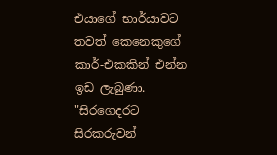එයාගේ භාර්යාවට තවත් කෙනෙකුගේ කාර්-එකකින් එන්න ඉඩ ලැබුණා.
"සිරගෙදරට සිරකරුවන්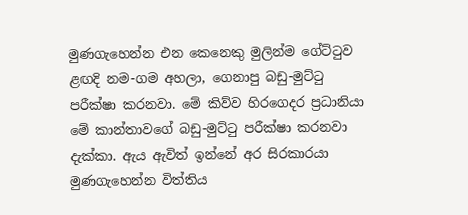මුණගැහෙන්න එන කෙනෙකු මුලින්ම ගේට්ටුව ළඟදි නම-ගම අහලා, ගෙනාපු බඩු-මුට්ටු පරීක්ෂා කරනවා. මේ කිව්ව හිරගෙදර ප්‍රධානියා මේ කාන්තාවගේ බඩු-මුට්ටු පරීක්ෂා කරනවා දැක්කා. ඇය ඇවිත් ඉන්නේ අර සිරකාරයා මුණගැහෙන්න විත්තිය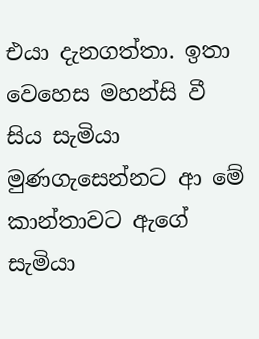එයා දැනගත්තා. ඉතා වෙහෙස මහන්සි වී සිය සැමියා මුණගැසෙන්නට ආ මේ කාන්තාවට ඇගේ සැමියා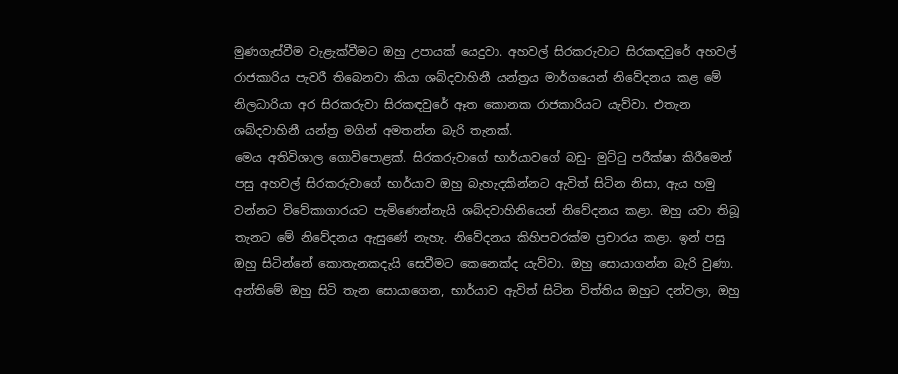මුණගැස්වීම වැළැක්වීමට ඔහු උපායක් යෙදුවා. අහවල් සිරකරුවාට සිරකඳවුරේ අහවල් රාජකාරිය පැවරී තිබෙනවා කියා ශබ්දවාහිනී යන්ත්‍රය මාර්ගයෙන් නිවේදනය කළ මේ නිලධාරියා අර සිරකරුවා සිරකඳවුරේ ඈත කොනක රාජකාරියට යැව්වා. එතැන ශබ්දවාහිනී යන්ත්‍ර මගින් අමතන්න බැරි තැනක්.
මෙය අතිවිශාල ගොවිපොළක්. සිරකරුවාගේ භාර්යාවගේ බඩු- මුට්ටු පරීක්ෂා කිරීමෙන් පසු අහවල් සිරකරුවාගේ භාර්යාව ඔහු බැහැදකින්නට ඇවිත් සිටින නිසා, ඇය හමු වන්නට විවේකාගාරයට පැමිණෙන්නැයි ශබ්දවාහිනියෙන් නිවේදනය කළා. ඔහු යවා තිබූ තැනට මේ නිවේදනය ඇසුණේ නැහැ. නිවේදනය කිහිපවරක්ම ප්‍රචාරය කළා. ඉන් පසු ඔහු සිටින්නේ කොතැනකදැයි සෙවීමට කෙනෙක්ද යැව්වා. ඔහු සොයාගන්න බැරි වුණා. අන්තිමේ ඔහු සිටි තැන සොයාගෙන, භාර්යාව ඇවිත් සිටින විත්තිය ඔහුට දන්වලා, ඔහු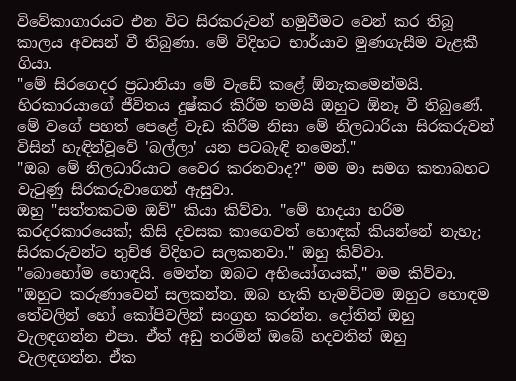විවේකාගාරයට එන විට සිරකරුවන් හමුවීමට වෙන් කර තිබූ කාලය අවසන් වී තිබුණා. මේ විදිහට භාර්යාව මුණගැසීම වැළකී ගියා.
"මේ සිරගෙදර ප්‍රධානියා මේ වැඩේ කළේ ඕනැකමෙන්මයි. හිරකාරයාගේ ජීවිතය දුෂ්කර කිරීම තමයි ඔහුට ඕනෑ වී තිබුණේ. මේ වගේ පහත් පෙළේ වැඩ කිරීම නිසා මේ නිලධාරියා සිරකරුවන් විසින් හැඳින්වූවේ 'බල්ලා' යන පටබැඳි නමෙන්."
"ඔබ මේ නිලධාරියාට වෛර කරනවාද?" මම මා සමග කතාබහට වැටුණු සිරකරුවාගෙන් ඇසුවා.
ඔහු "සත්තකටම ඔව්" කියා කිව්වා. "මේ හාදයා හරිම කරදරකාරයෙක්; කිසි දවසක කාගෙවත් හොඳක් කියන්නේ නැහැ; සිරකරුවන්ට තුච්ඡ විදිහට සලකනවා." ඔහු කිව්වා.
"බොහෝම හොඳයි. මෙන්න ඔබට අභියෝගයක්," මම කිව්වා. "ඔහුට කරුණාවෙන් සලකන්න. ඔබ හැකි හැමවිටම ඔහුට හොඳම තේවලින් හෝ කෝපිවලින් සංග්‍රහ කරන්න. දෝතින් ඔහු වැලඳගන්න එපා. ඒත් අඩු තරමින් ඔබේ හදවතින් ඔහු වැලඳගන්න. ඒක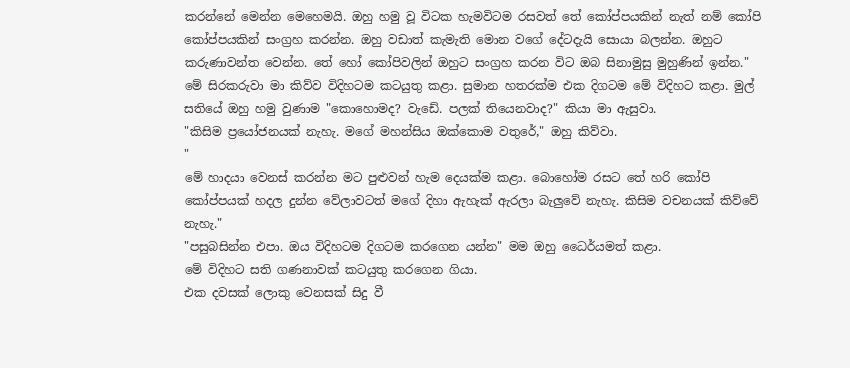කරන්නේ මෙන්න මෙහෙමයි. ඔහු හමු වූ විටක හැමවිටම රසවත් තේ කෝප්පයකින් නැත් නම් කෝපි කෝප්පයකින් සංග්‍රහ කරන්න. ඔහු වඩාත් කැමැති මොන වගේ දේටදැයි සොයා බලන්න. ඔහුට කරුණාවන්ත වෙන්න. තේ හෝ කෝපිවලින් ඔහුට සංග්‍රහ කරන විට ඔබ සිනාමුසු මුහුණින් ඉන්න."
මේ සිරකරුවා මා කිව්ව විදිහටම කටයුතු කළා. සුමාන හතරක්ම එක දිගටම මේ විදිහට කළා. මුල් සතියේ ඔහු හමු වුණාම "කොහොමද? වැඩේ. පලක් තියෙනවාද?" කියා මා ඇසුවා.
"කිසිම ප්‍රයෝජනයක් නැහැ. මගේ මහන්සිය ඔක්කොම වතුරේ," ඔහු කිව්වා.
"
මේ හාදයා වෙනස් කරන්න මට පුළුවන් හැම දෙයක්ම කළා. බොහෝම රසට තේ හරි කෝපි කෝප්පයක් හදල දුන්න වේලාවටත් මගේ දිහා ඇහැක් ඇරලා බැලුවේ නැහැ. කිසිම වචනයක් කිව්වේ නැහැ."
"පසුබසින්න එපා. ඔය විදිහටම දිගටම කරගෙන යන්න" මම ඔහු ධෛර්යමත් කළා.
මේ විදිහට සති ගණනාවක් කටයුතු කරගෙන ගියා.
එක දවසක් ලොකු වෙනසක් සිදු වී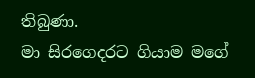තිබුණා.
මා සිරගෙදරට ගියාම මගේ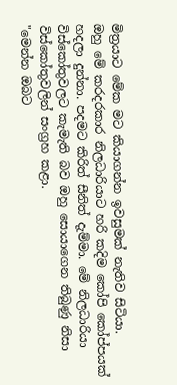මිත්‍රයාට මේක මට කියාගන්න ඉවසුමක් නැතිව සිටියා.
ඔහු මේ කරදරකාර නිලධාරියාට හරි කදිම කෝපි කෝප්පයක් හදලා දුන්නා. පදමට කිරිත් සීනිත් දැම්මා. මේ නිලධාරියා විස්කෝතුවලට කැමැති බව ඔහු සොයාගෙන තිබුණු නිසා විස්කෝතුවලින් සංග්‍රහ කළා.
"මෙන්න ඔබට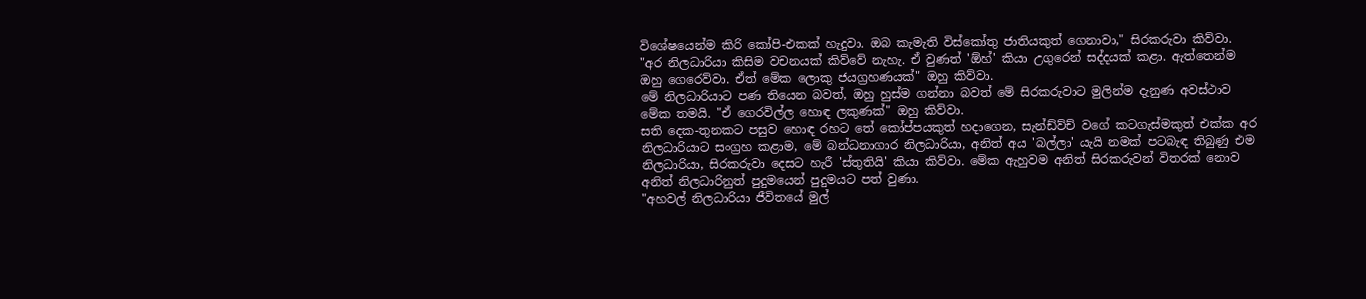විශේෂයෙන්ම කිරි කෝපි-එකක් හැදුවා. ඔබ කැමැති විස්කෝතු ජාතියකුත් ගෙනාවා," සිරකරුවා කිව්වා.
"අර නිලධාරියා කිසිම වචනයක් කිව්වේ නැහැ. ඒ වුණත් 'ඕහ්' කියා උගුරෙන් සද්දයක් කළා. ඇත්තෙන්ම ඔහු ගෙරෙව්වා. ඒත් මේක ලොකු ජයග්‍රහණයක්" ඔහු කිව්වා.
මේ නිලධාරියාට පණ තියෙන බවත්, ඔහු හුස්ම ගන්නා බවත් මේ සිරකරුවාට මුලින්ම දැනුණ අවස්ථාව මේක තමයි. "ඒ ගෙරවිල්ල හොඳ ලකුණක්" ඔහු කිව්වා.
සති දෙක-තුනකට පසුව හොඳ රහට තේ කෝප්පයකුත් හදාගෙන, සැන්ඩ්ව්ච් වගේ කටගැස්මකුත් එක්ක අර නිලධාරියාට සංග්‍රහ කළාම, මේ බන්ධනාගාර නිලධාරියා, අනිත් අය 'බල්ලා' යැයි නමක් පටබැඳ තිබුණු එම නිලධාරියා, සිරකරුවා දෙසට හැරී 'ස්තුතියි' කියා කිව්වා. මේක ඇහුවම අනිත් සිරකරුවන් විතරක් නොව අනිත් නිලධාරිනුත් පුදුමයෙන් පුදුමයට පත් වුණා.
"අහවල් නිලධාරියා ජීවිතයේ මුල්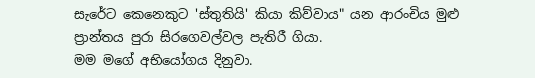සැරේට කෙනෙකුට 'ස්තුතියි' කියා කිව්වාය" යන ආරංචිය මුළු ප්‍රාන්තය පුරා සිරගෙවල්වල පැතිරී ගියා.
මම මගේ අභියෝගය දිනුවා.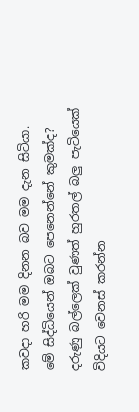කවදා හරි මම දිනන බව මම දැන සිටියා.
මේ සිද්ධියෙන් ඔබට පෙනෙන්නේ කුමක්ද? දරුණු බල්ලෙක් වුණත් හුරතල් බලු පැටියෙක් විදියට වෙනස් කරන්න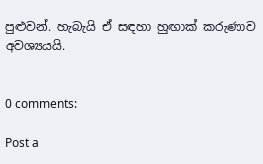පුළුවන්. හැබැයි ඒ සඳහා හුඟාක් කරුණාව අවශ්‍යයයි.


0 comments:

Post a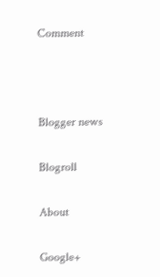Comment



Blogger news

Blogroll

About

Google+